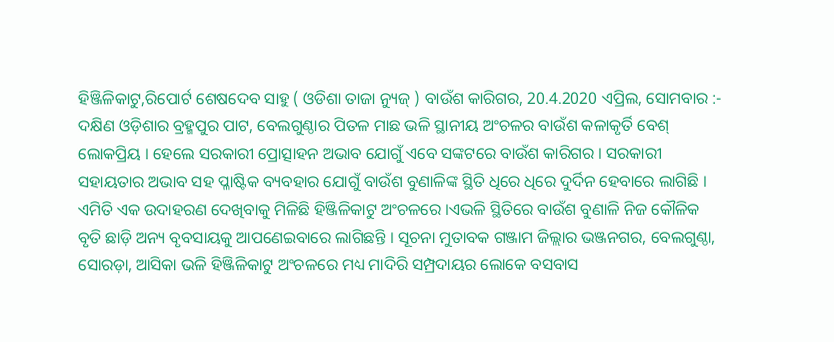ହିଞ୍ଜିଳିକାଟୁ,ରିପୋର୍ଟ ଶେଷଦେବ ସାହୁ ( ଓଡିଶା ତାଜା ନ୍ୟୁଜ୍ ) ବାଉଁଶ କାରିଗର, 20.4.2020 ଏପ୍ରିଲ, ସୋମବାର :- ଦକ୍ଷିଣ ଓଡ଼ିଶାର ବ୍ରହ୍ମପୁର ପାଟ, ବେଲଗୁଣ୍ଠାର ପିତଳ ମାଛ ଭଳି ସ୍ଥାନୀୟ ଅଂଚଳର ବାଉଁଶ କଳାକୃର୍ତି ବେଶ୍ ଲୋକପ୍ରିୟ । ହେଲେ ସରକାରୀ ପ୍ରୋତ୍ସାହନ ଅଭାବ ଯୋଗୁଁ ଏବେ ସଙ୍କଟରେ ବାଉଁଶ କାରିଗର । ସରକାରୀ ସହାୟତାର ଅଭାବ ସହ ପ୍ଳାଷ୍ଟିକ ବ୍ୟବହାର ଯୋଗୁଁ ବାଉଁଶ ବୁଣାଳିଙ୍କ ସ୍ଥିତି ଧିରେ ଧିରେ ଦୁର୍ଦିନ ହେବାରେ ଲାଗିଛି । ଏମିତି ଏକ ଉଦାହରଣ ଦେଖିବାକୁ ମିଳିଛି ହିଞ୍ଜିଳିକାଟୁ ଅଂଚଳରେ ।ଏଭଳି ସ୍ଥିତିରେ ବାଉଁଶ ବୁଣାଳି ନିଜ କୌଳିକ ବୃତି ଛାଡ଼ି ଅନ୍ୟ ବୃବସାୟକୁ ଆପଣେଇବାରେ ଲାଗିଛନ୍ତି । ସୂଚନା ମୁତାବକ ଗଞ୍ଜାମ ଜିଲ୍ଲାର ଭଞ୍ଜନଗର, ବେଲଗୁଣ୍ଠା, ସୋରଡ଼ା, ଆସିକା ଭଳି ହିଞ୍ଜିଳିକାଟୁ ଅଂଚଳରେ ମଧ୍ୟ ମାଦିରି ସମ୍ପ୍ରଦାୟର ଲୋକେ ବସବାସ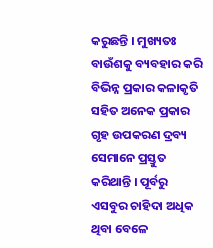କରୁଛନ୍ତି । ମୁଖ୍ୟତଃ ବାଉଁଶକୁ ବ୍ୟବହାର କରି ବିଭିନ୍ନ ପ୍ରକାର କଳାକୃତି ସହିତ ଅନେକ ପ୍ରକାର ଗୃହ ଉପକରଣ ଦ୍ରବ୍ୟ ସେମାନେ ପ୍ରସ୍ତୁତ କରିଥାନ୍ତି । ପୂର୍ବରୁ ଏସବୁର ଚାହିଦା ଅଧିକ ଥିବା ବେଳେ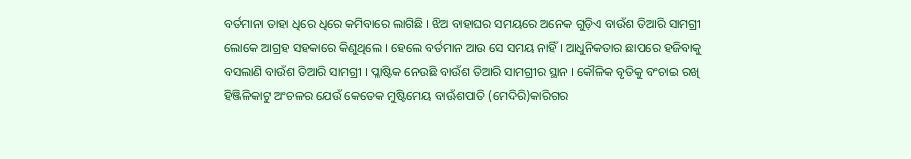ବର୍ତମାନା ତାହା ଧିରେ ଧିରେ କମିବାରେ ଲାଗିଛି । ଝିଅ ବାହାଘର ସମୟରେ ଅନେକ ଗୁଡ଼ିଏ ବାଉଁଶ ତିଆରି ସାମଗ୍ରୀ ଲୋକେ ଆଗ୍ରହ ସହକାରେ କିଣୁଥିଲେ । ହେଲେ ବର୍ତମାନ ଆଉ ସେ ସମୟ ନାହିଁ । ଆଧୁନିକତାର ଛାପରେ ହଜିବାକୁ ବସଲାଣି ବାଉଁଶ ତିଆରି ସାମଗ୍ରୀ । ପ୍ଳାଷ୍ଟିକ ନେଉଛି ବାଉଁଶ ତିଆରି ସାମଗ୍ରୀର ସ୍ଥାନ । କୌଳିକ ବୃତିକୁ ବଂଚାଇ ରଖି ହିଞ୍ଜିଳିକାଟୁ ଅଂଚଳର ଯେଉଁ କେତେକ ମୁଷ୍ଟିମେୟ ବାଊଁଶପାତି (ମେଦିରି)କାରିଗର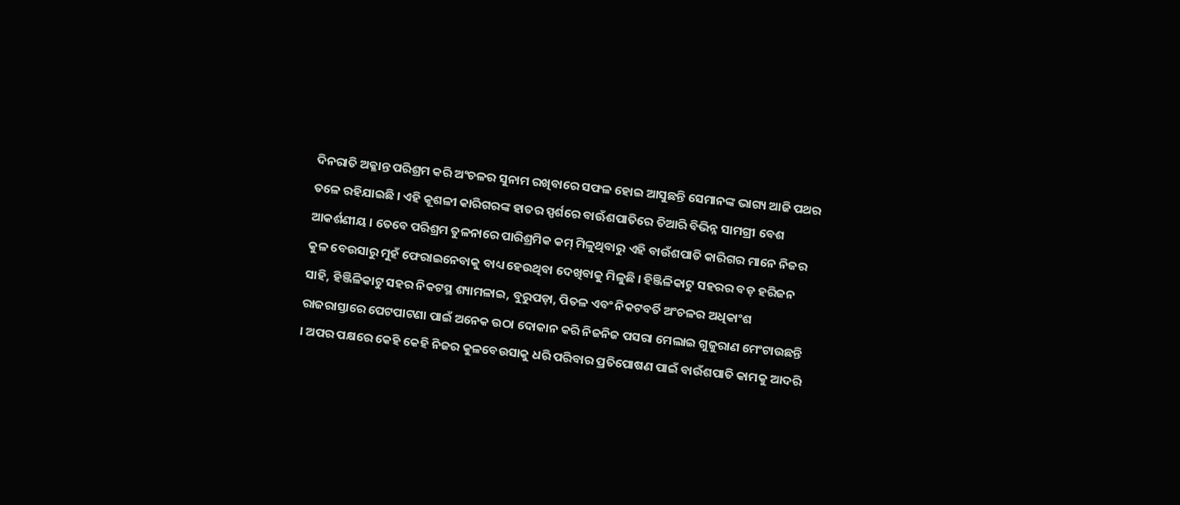ଦିନରାତି ଅକ୍ଳାନ୍ତ ପରିଶ୍ରମ କରି ଅଂଚଳର ସୁନାମ ରଖିବାରେ ସଫଳ ହୋଇ ଆସୁଛନ୍ତି ସେମାନଙ୍କ ଭାଗ୍ୟ ଆଜି ପଥର ତଳେ ରହିଯାଇଛି । ଏହି କୂଶଳୀ କାରିଗରଙ୍କ ହାତର ସ୍ପର୍ଶରେ ବାଊଁଶପାତିରେ ତିଆରି ବିଭିନ୍ନ ସାମଗ୍ରୀ ବେଶ ଆକର୍ଶଣୀୟ । ତେବେ ପରିଶ୍ରମ ତୁଳନାରେ ପାରିଶ୍ରମିକ କମ୍ ମିଳୁଥିବାରୁ ଏହି ବାଉଁଶପାତି କାରିଗର ମାନେ ନିଜର କୁଳ ବେଉସାରୁ ମୁହଁ ଫେରାଇନେବାକୁ ବାଧ୍ୟ ହେଉଥିବା ଦେଖିବାକୁ ମିଳୁଛି । ହିଞ୍ଜିଳିକାଟୁ ସହରର ବଡ଼ ହରିଜନ ସାହି, ହିଞ୍ଜିଳିକାଟୁ ସହର ନିକଟସ୍ଥ ଶ୍ୟାମଳାଇ, ବୁରୁପଡ଼ା, ପିତଳ ଏବଂ ନିକଟବର୍ତି ଅଂଚଳର ଅଧିକାଂଶ ରାଜରାସ୍ତାରେ ପେଟପାଟଣା ପାଇଁ ଅନେକ ଉଠା ଦୋକାନ କରି ନିଜନିଜ ପସରା ମେଲାଇ ଗୁଜୁରାଣ ମେଂଟାଉଛନ୍ତି । ଅପର ପକ୍ଷରେ କେହି କେହି ନିଜର କୁଳବେଉସାକୁ ଧରି ପରିବାର ପ୍ରତିପୋଷଣ ପାଇଁ ବାଉଁଶପାତି କାମକୁ ଆଦରି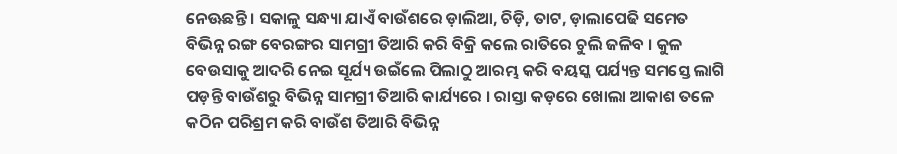ନେଊଛନ୍ତି । ସକାଳୁ ସନ୍ଧ୍ୟା ଯାଏଁ ବାଉଁଶରେ ଡ଼ାଲିଆ, ଚିଡ଼ି, ତାଟ, ଡ଼ାଲାପେଢି ସମେତ ବିଭିନ୍ନ ରଙ୍ଗ ବେରଙ୍ଗର ସାମଗ୍ରୀ ତିଆରି କରି ବିକ୍ରି କଲେ ରାତିରେ ଚୁଲି ଜଳିବ । କୁଳ ବେଉସାକୁ ଆଦରି ନେଇ ସୂର୍ଯ୍ୟ ଉଇଁଲେ ପିଲାଠୁ ଆରମ୍ଭ କରି ବୟସ୍କ ପର୍ଯ୍ୟନ୍ତ ସମସ୍ତେ ଲାଗି ପଡ଼ନ୍ତି ବାଉଁଶରୁ ବିଭିନ୍ନ ସାମଗ୍ରୀ ତିଆରି କାର୍ଯ୍ୟରେ । ରାସ୍ତା କଡ଼ରେ ଖୋଲା ଆକାଶ ତଳେ କଠିନ ପରିଶ୍ରମ କରି ବାଉଁଶ ତିଆରି ବିଭିନ୍ନ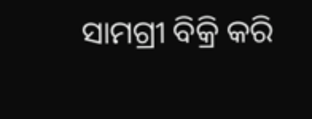ସାମଗ୍ରୀ ବିକ୍ରି କରି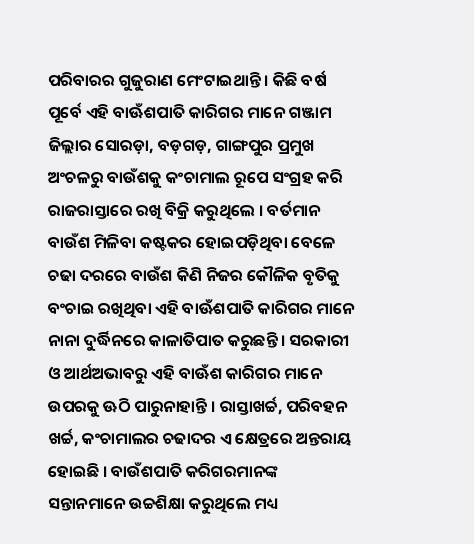ପରିବାରର ଗୁଜୁରାଣ ମେଂଟାଇଥାନ୍ତି । କିଛି ବର୍ଷ ପୂର୍ବେ ଏହି ବାଊଁଶପାତି କାରିଗର ମାନେ ଗଞ୍ଜାମ ଜିଲ୍ଲାର ସୋରଡ଼ା, ବଡ଼ଗଡ଼, ଗାଙ୍ଗପୁର ପ୍ରମୁଖ ଅଂଚଳରୁ ବାଉଁଶକୁ କଂଚାମାଲ ରୂପେ ସଂଗ୍ରହ କରି ରାଜରାସ୍ତାରେ ରଖି ବିକ୍ରି କରୁଥିଲେ । ବର୍ତମାନ ବାଉଁଶ ମିଳିବା କଷ୍ଟକର ହୋଇପଡ଼ିଥିବା ବେଳେ ଚଢା ଦରରେ ବାଉଁଶ କିଣି ନିଜର କୌଳିକ ବୃତିକୁ ବଂଚାଇ ରଖିଥିବା ଏହି ବାଊଁଶପାତି କାରିଗର ମାନେ ନାନା ଦୁର୍ଦ୍ଧିନରେ କାଳାତିପାତ କରୁଛନ୍ତି । ସରକାରୀ ଓ ଆର୍ଥଅଭାବରୁ ଏହି ବାଊଁଶ କାରିଗର ମାନେ ଉପରକୁ ଊଠି ପାରୁନାହାନ୍ତି । ରାସ୍ତାଖର୍ଚ୍ଚ, ପରିବହନ ଖର୍ଚ୍ଚ, କଂଚାମାଲର ଚଢାଦର ଏ କ୍ଷେତ୍ରରେ ଅନ୍ତରାୟ ହୋଇଛି । ବାଉଁଶପାତି କରିଗରମାନଙ୍କ ସନ୍ତାନମାନେ ଉଚ୍ଚଶିକ୍ଷା କରୁଥିଲେ ମଧ୍ୟ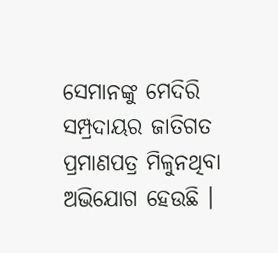ସେମାନଙ୍କୁ ମେଦିରି ସମ୍ପ୍ରଦାୟର ଜାତିଗତ ପ୍ରମାଣପତ୍ର ମିଳୁନଥିବା ଅଭିଯୋଗ ହେଉଛି ।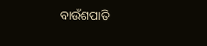ବାଉଁଶପାତି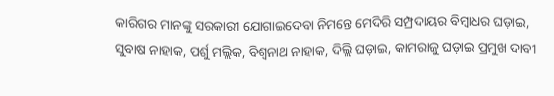କାରିଗର ମାନଙ୍କୁ ସରକାରୀ ଯୋଗାଇଦେବା ନିମନ୍ତେ ମେଦିରି ସମ୍ପ୍ରଦାୟର ବିମ୍ବାଧର ଘଡ଼ାଇ, ସୁବାଷ ନାହାକ, ପର୍ଶୁ ମଲ୍ଲିକ, ବିଶ୍ୱନାଥ ନାହାକ, ଦିଲ୍ଲି ଘଡ଼ାଇ, କାମରାଜୁ ଘଡ଼ାଇ ପ୍ରମୁଖ ଦାବୀ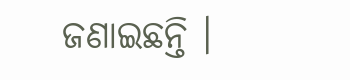ଜଣାଇଛନ୍ତି ।